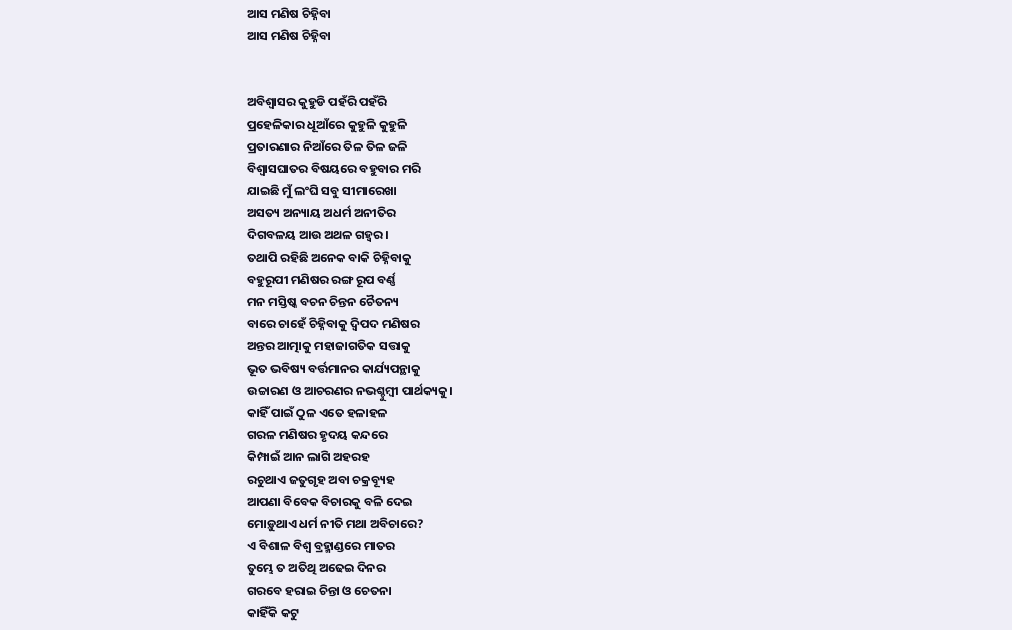ଆସ ମଣିଷ ଚିହ୍ନିବା
ଆସ ମଣିଷ ଚିହ୍ନିବା


ଅବିଶ୍ୱାସର କୁହୁଡି ପହଁରି ପହଁରି
ପ୍ରହେଳିକାର ଧୂଆଁରେ କୁହୁଳି କୁହୁଳି
ପ୍ରତାରଣାର ନିଆଁରେ ତିଳ ତିଳ ଜଳି
ବିଶ୍ୱାସଘାତର ବିଷୟରେ ବହୁବାର ମରି
ଯାଇଛି ମୁଁ ଲଂଘି ସବୁ ସୀମାରେଖା
ଅସତ୍ୟ ଅନ୍ୟାୟ ଅଧର୍ମ ଅନୀତିର
ଦିଗବଳୟ ଆଉ ଅଥଳ ଗହ୍ଵର।
ତଥାପି ରହିଛି ଅନେକ ବାକି ଚିହ୍ନିବାକୁ
ବହୁରୂପୀ ମଣିଷର ରଙ୍ଗ ରୂପ ବର୍ଣ୍ଣ
ମନ ମସ୍ତିଷ୍କ ବଚନ ଚିନ୍ତନ ଚୈତନ୍ୟ
ବାରେ ଚାହେଁ ଚିହ୍ନିବାକୁ ଦ୍ଵିପଦ ମଣିଷର
ଅନ୍ତର ଆତ୍ମାକୁ ମହାଜାଗତିକ ସତ୍ତାକୁ
ଭୂତ ଭବିଷ୍ୟ ବର୍ତ୍ତମାନର କାର୍ଯ୍ୟପନ୍ଥାକୁ
ଉଚ୍ଚାରଣ ଓ ଆଚରଣର ନଭଶ୍ଚୁମ୍ବୀ ପାର୍ଥକ୍ୟକୁ।
କାହିଁ ପାଇଁ ଠୁଳ ଏତେ ହଳାହଳ
ଗରଳ ମଣିଷର ହୃଦୟ କନ୍ଦରେ
କିମ୍ପାଇଁ ଆନ ଲାଗି ଅହରହ
ରଚୁଥାଏ ଜତୁଗୃହ ଅବା ଚକ୍ରବ୍ୟୂହ
ଆପଣା ବିବେକ ବିଚାରକୁ ବଳି ଦେଇ
ମୋଡ଼ୁଥାଏ ଧର୍ମ ନୀତି ମଥା ଅବିଚାରେ?
ଏ ବିଶାଳ ବିଶ୍ଵ ବ୍ରହ୍ମାଣ୍ଡରେ ମାତର
ତୁମ୍ଭେ ତ ଅତିଥି ଅଢେଇ ଦିନର
ଗରବେ ହରାଇ ଚିନ୍ତା ଓ ଚେତନା
କାହିଁକି କଟୁ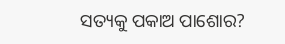ସତ୍ୟକୁ ପକାଅ ପାଶୋର?